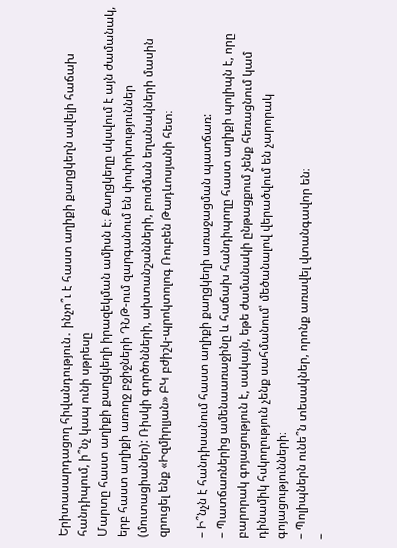Երիտասարդացող հիվանդություն․ ինչո՞ւ է հաստ աղիքի քաղցկեղն ավելի հաճախ հանդիպում, ի՞նչ կապ ունի սթրեսը
Մարտը հաստ աղիքի քաղցկեղի իրազեկման ամիսն է։ Քաղցկեղը սկսվում է այն ժամանակ, երբ հաստ աղիքի առողջ բջիջների ԴՆԹ-ում զարգանում են փոփոխություններ (մուտացիաներ): Ռիսկի գործոնների, ախտանշանների, բուժման եղանակների մասին զրուցել ենք «Իզմիրլյան» ԲԿ բժիշկ-պրոկտոլոգ Ռուբեն Թադևոսյանի հետ։

– Ի՞նչն է հանդիսանում հաստ աղիքի քաղցկեղի առաջացման պատճառ:
– Պատճառներից ամենաառաջինը և հաճախ հանդիպողը հաստ աղիքի պոլիպն է, որը բարորակ գոյացություն է, սակայն, եթե ժամանակի ընթացքում չենք հեռացնում կամ դինամիկ հսկողություն չենք սահմանում՝ մեծանալով վերածվում են չարորակ գոյացությունների։
– Պոլիպներն ունե՞ն տեսակներ, որոնք առավել վտանգավոր են։
–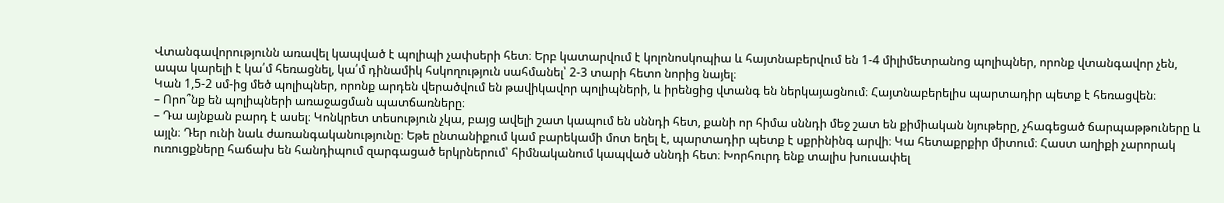Վտանգավորությունն առավել կապված է պոլիպի չափսերի հետ։ Երբ կատարվում է կոլոնոսկոպիա և հայտնաբերվում են 1-4 միլիմետրանոց պոլիպներ, որոնք վտանգավոր չեն, ապա կարելի է կա՛մ հեռացնել, կա՛մ դինամիկ հսկողություն սահմանել՝ 2-3 տարի հետո նորից նայել։
Կան 1,5-2 սմ-ից մեծ պոլիպներ, որոնք արդեն վերածվում են թավիկավոր պոլիպների, և իրենցից վտանգ են ներկայացնում։ Հայտնաբերելիս պարտադիր պետք է հեռացվեն։
– Որո՞նք են պոլիպների առաջացման պատճառները։
– Դա այնքան բարդ է ասել։ Կոնկրետ տեսություն չկա, բայց ավելի շատ կապում են սննդի հետ, քանի որ հիմա սննդի մեջ շատ են քիմիական նյութերը, չհագեցած ճարպաթթուները և այլն։ Դեր ունի նաև ժառանգականությունը։ Եթե ընտանիքում կամ բարեկամի մոտ եղել է, պարտադիր պետք է սքրինինգ արվի։ Կա հետաքրքիր միտում։ Հաստ աղիքի չարորակ ուռուցքները հաճախ են հանդիպում զարգացած երկրներում՝ հիմնականում կապված սննդի հետ։ Խորհուրդ ենք տալիս խուսափել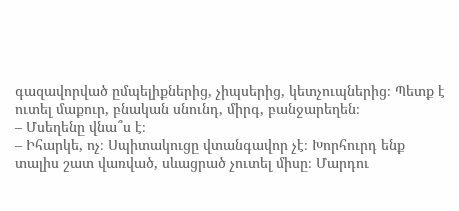գազավորված ըմպելիքներից, չիպսերից, կետչուպներից։ Պետք է ուտել մաքուր, բնական սնունդ, միրգ, բանջարեղեն։
– Մսեղենը վնա՞ս է։
– Իհարկե, ոչ։ Սպիտակուցը վտանգավոր չէ։ Խորհուրդ ենք տալիս շատ վառված, սևացրած չուտել միսը։ Մարդու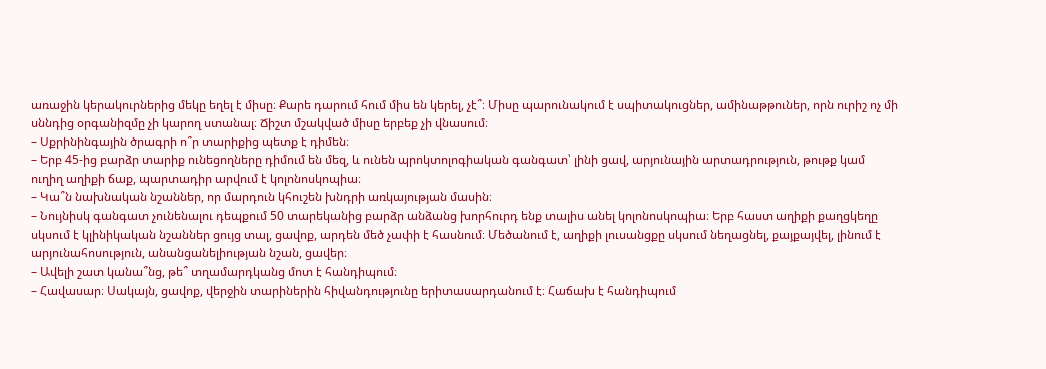առաջին կերակուրներից մեկը եղել է միսը։ Քարե դարում հում միս են կերել, չէ՞։ Միսը պարունակում է սպիտակուցներ, ամինաթթուներ, որն ուրիշ ոչ մի սննդից օրգանիզմը չի կարող ստանալ։ Ճիշտ մշակված միսը երբեք չի վնասում։
– Սքրինինգային ծրագրի ո՞ր տարիքից պետք է դիմեն։
– Երբ 45-ից բարձր տարիք ունեցողները դիմում են մեզ, և ունեն պրոկտոլոգիական գանգատ՝ լինի ցավ, արյունային արտադրություն, թութք կամ ուղիղ աղիքի ճաք, պարտադիր արվում է կոլոնոսկոպիա։
– Կա՞ն նախնական նշաններ, որ մարդուն կհուշեն խնդրի առկայության մասին։
– Նույնիսկ գանգատ չունենալու դեպքում 50 տարեկանից բարձր անձանց խորհուրդ ենք տալիս անել կոլոնոսկոպիա։ Երբ հաստ աղիքի քաղցկեղը սկսում է կլինիկական նշաններ ցույց տալ, ցավոք, արդեն մեծ չափի է հասնում։ Մեծանում է, աղիքի լուսանցքը սկսում նեղացնել, քայքայվել, լինում է արյունահոսություն, անանցանելիության նշան, ցավեր։
– Ավելի շատ կանա՞նց, թե՞ տղամարդկանց մոտ է հանդիպում։
– Հավասար։ Սակայն, ցավոք, վերջին տարիներին հիվանդությունը երիտասարդանում է։ Հաճախ է հանդիպում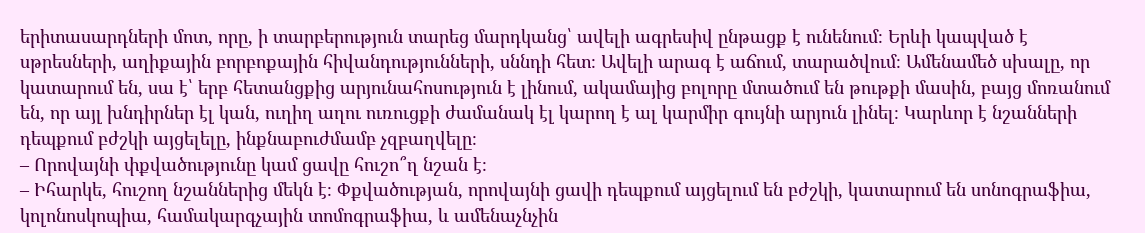երիտասարդների մոտ, որը, ի տարբերություն տարեց մարդկանց՝ ավելի ագրեսիվ ընթացք է ունենում։ Երևի կապված է սթրեսների, աղիքային բորբոքային հիվանդությունների, սննդի հետ։ Ավելի արագ է աճում, տարածվում։ Ամենամեծ սխալը, որ կատարում են, սա է՝ երբ հետանցքից արյունահոսություն է լինում, ակամայից բոլորը մտածում են թութքի մասին, բայց մոռանում են, որ այլ խնդիրներ էլ կան, ուղիղ աղու ուռուցքի ժամանակ էլ կարող է ալ կարմիր գույնի արյուն լինել։ Կարևոր է նշանների դեպքում բժշկի այցելելը, ինքնաբուժմամբ չզբաղվելը։
– Որովայնի փքվածությունը կամ ցավը հուշո՞ղ նշան է։
– Իհարկե, հուշող նշաններից մեկն է։ Փքվածության, որովայնի ցավի դեպքում այցելում են բժշկի, կատարում են սոնոգրաֆիա, կոլոնոսկոպիա, համակարգչային տոմոգրաֆիա, և ամենաչնչին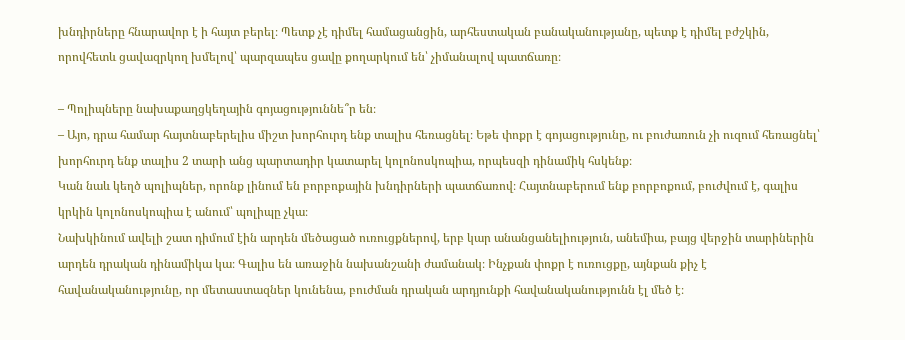խնդիրները հնարավոր է ի հայտ բերել։ Պետք չէ դիմել համացանցին, արհեստական բանականությանը, պետք է դիմել բժշկին, որովհետև ցավազրկող խմելով՝ պարզապես ցավը քողարկում են՝ չիմանալով պատճառը։

– Պոլիպները նախաքաղցկեղային գոյացություննե՞ր են։
– Այո, դրա համար հայտնաբերելիս միշտ խորհուրդ ենք տալիս հեռացնել։ Եթե փոքր է գոյացությունը, ու բուժառուն չի ուզում հեռացնել՝ խորհուրդ ենք տալիս 2 տարի անց պարտադիր կատարել կոլոնոսկոպիա, որպեսզի դինամիկ հսկենք։
Կան նաև կեղծ պոլիպներ, որոնք լինում են բորբոքային խնդիրների պատճառով։ Հայտնաբերում ենք բորբոքում, բուժվում է, գալիս կրկին կոլոնոսկոպիա է անում՝ պոլիպը չկա։
Նախկինում ավելի շատ դիմում էին արդեն մեծացած ուռուցքներով, երբ կար անանցանելիություն, անեմիա, բայց վերջին տարիներին արդեն դրական դինամիկա կա։ Գալիս են առաջին նախանշանի ժամանակ։ Ինչքան փոքր է ուռուցքը, այնքան քիչ է հավանականությունը, որ մետաստազներ կունենա, բուժման դրական արդյունքի հավանականությունն էլ մեծ է։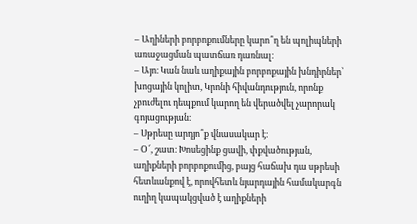– Աղիների բորբոքումները կարո՞ղ են պոլիպների առաջացման պատճառ դառնալ։
– Այո։ Կան նաև աղիքային բորբոքային խնդիրներ՝ խոցային կոլիտ, Կրոնի հիվանդություն, որոնք չբուժելու դեպքում կարող են վերածվել չարորակ գոյացության։
– Սթրեսը արդյո՞ք վնասակար է։
– Օ՜, շատ։ Խոսեցինք ցավի, փքվածության, աղիքների բորբոքումից, բայց հաճախ դա սթրեսի հետևանքով է, որովհետև նյարդային համակարգն ուղիղ կապակցված է աղիքների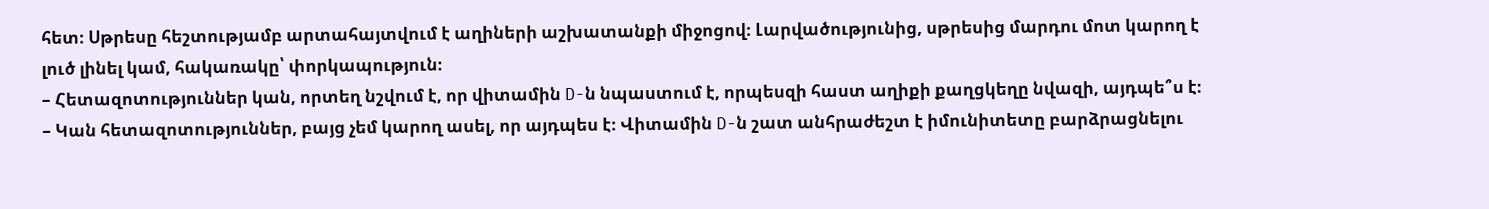հետ։ Սթրեսը հեշտությամբ արտահայտվում է աղիների աշխատանքի միջոցով։ Լարվածությունից, սթրեսից մարդու մոտ կարող է լուծ լինել կամ, հակառակը՝ փորկապություն։
– Հետազոտություններ կան, որտեղ նշվում է, որ վիտամին D-ն նպաստում է, որպեսզի հաստ աղիքի քաղցկեղը նվազի, այդպե՞ս է։
– Կան հետազոտություններ, բայց չեմ կարող ասել, որ այդպես է։ Վիտամին D-ն շատ անհրաժեշտ է իմունիտետը բարձրացնելու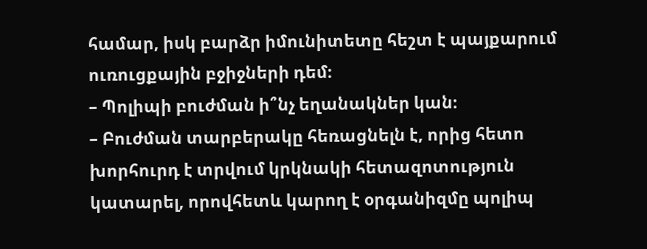համար, իսկ բարձր իմունիտետը հեշտ է պայքարում ուռուցքային բջիջների դեմ։
– Պոլիպի բուժման ի՞նչ եղանակներ կան։
– Բուժման տարբերակը հեռացնելն է, որից հետո խորհուրդ է տրվում կրկնակի հետազոտություն կատարել, որովհետև կարող է օրգանիզմը պոլիպ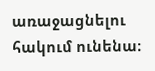առաջացնելու հակում ունենա։